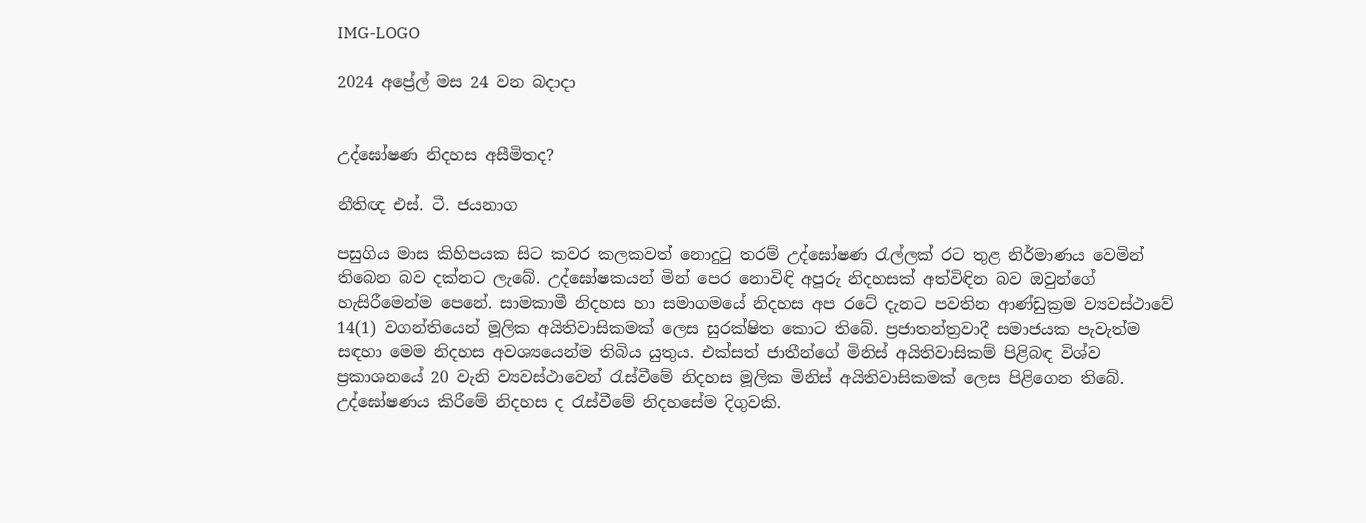IMG-LOGO

2024 අප්‍රේල් මස 24 වන බදාදා


උද්ඝෝෂණ නිදහස අසීමිතද?

නීතිඥ එස්. ටී. ජයනාග

පසුගිය මාස කිහිපයක සිට කවර කලකවත් නොදුටු තරම් උද්ඝෝෂණ රැල්ලක් රට තුළ නිර්මාණය වෙමින් තිබෙන බව දක්නට ලැබේ. උද්ඝෝෂකයන් මින් පෙර නොවිඳි අපූරු නිදහසක් අත්විඳින බව ඔවුන්ගේ හැසිරීමෙන්ම පෙනේ. සාමකාමී නිදහස හා සමාගමයේ නිදහස අප රටේ දැනට පවතින ආණ්ඩුක්‍රම ව්‍යවස්ථාවේ 14(1) වගන්තියෙන් මූලික අයිතිවාසිකමක් ලෙස සුරක්ෂිත කොට තිබේ. ප්‍රජාතන්ත්‍රවාදී සමාජයක පැවැත්ම සඳහා මෙම නිදහස අවශ්‍යයෙන්ම තිබිය යුතුය. එක්සත් ජාතීන්ගේ මිනිස් අයිතිවාසිකම් පිළිබඳ විශ්ව ප්‍රකාශනයේ 20 වැනි ව්‍යවස්ථාවෙන් රැස්වීමේ නිදහස මූලික මිනිස් අයිතිවාසිකමක් ලෙස පිළිගෙන තිබේ. උද්ඝෝෂණය කිරීමේ නිදහස ද රැස්වීමේ නිදහසේම දිගුවකි.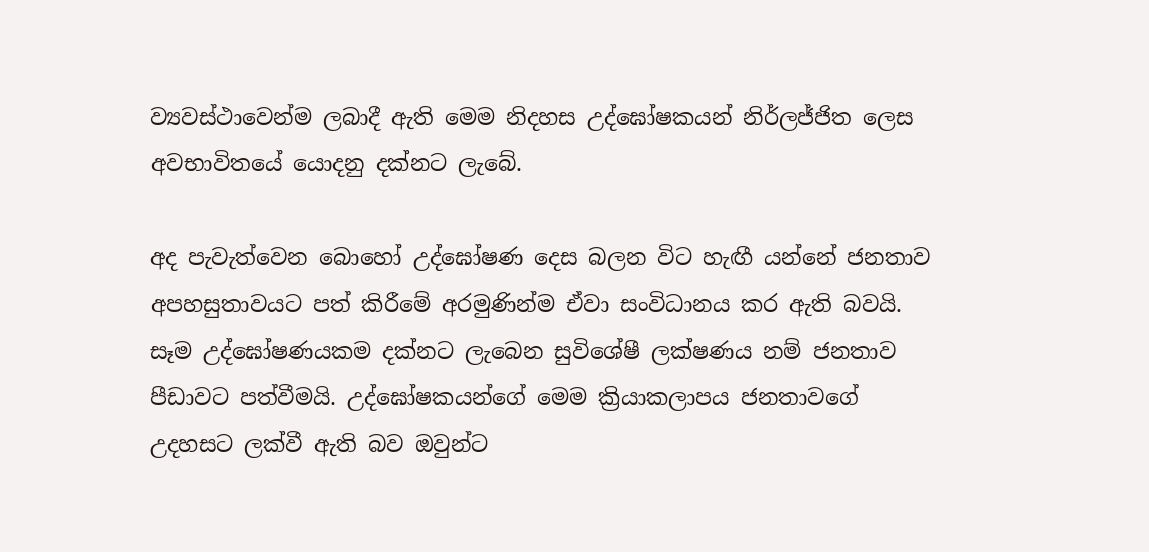ව්‍යවස්ථාවෙන්ම ලබාදී ඇති මෙම නිදහස උද්ඝෝෂකයන් නිර්ලජ්ජිත ලෙස අවභාවිතයේ යොදනු දක්නට ලැබේ.

අද පැවැත්වෙන බොහෝ උද්ඝෝෂණ දෙස බලන විට හැඟී යන්නේ ජනතාව අපහසුතාවයට පත් කිරීමේ අරමුණින්ම ඒවා සංවිධානය කර ඇති බවයි. සෑම උද්ඝෝෂණයකම දක්නට ලැබෙන සුවිශේෂී ලක්ෂණය නම් ජනතාව පීඩාවට පත්වීමයි. උද්ඝෝෂකයන්ගේ මෙම ක්‍රියාකලාපය ජනතාවගේ උදහසට ලක්වී ඇති බව ඔවුන්ට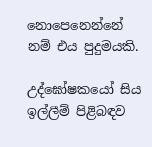නොපෙනෙන්නේ නම් එය පුදුමයකි.

උද්ඝෝෂකයෝ සිය ඉල්ලීම් පිළිබඳව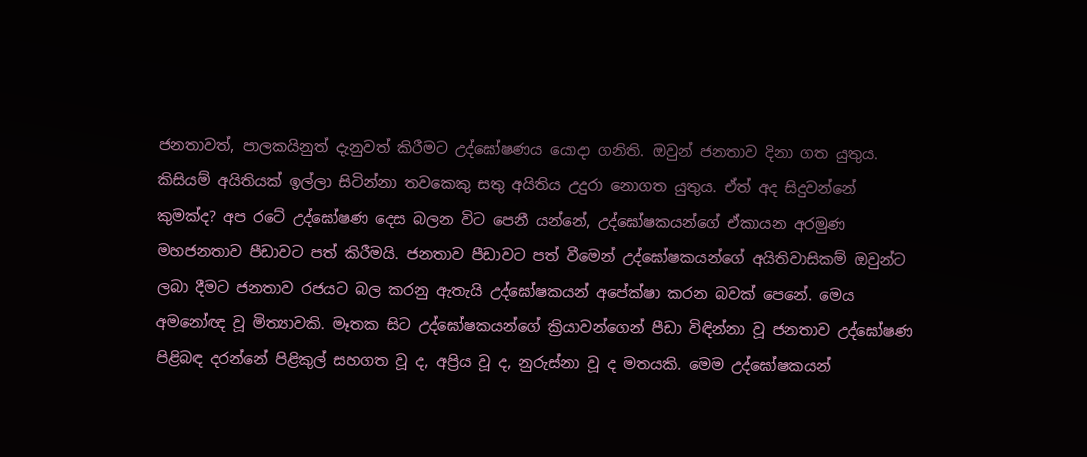ජනතාවත්, පාලකයිනුත් දැනුවත් කිරීමට උද්ඝෝෂණය යොදා ගනිති. ඔවුන් ජනතාව දිනා ගත යුතුය. කිසියම් අයිතියක් ඉල්ලා සිටින්නා තවකෙකු සතු අයිතිය උදුරා නොගත යුතුය. ඒත් අද සිදුවන්නේ කුමක්ද? අප රටේ උද්ඝෝෂණ දෙස බලන විට පෙනී යන්නේ, උද්ඝෝෂකයන්ගේ ඒකායන අරමුණ මහජනතාව පීඩාවට පත් කිරීමයි. ජනතාව පීඩාවට පත් වීමෙන් උද්ඝෝෂකයන්ගේ අයිතිවාසිකම් ඔවුන්ට ලබා දීමට ජනතාව රජයට බල කරනු ඇතැයි උද්ඝෝෂකයන් අපේක්ෂා කරන බවක් පෙනේ. මෙය අමනෝඥ වූ මිත්‍යාවකි. මෑතක සිට උද්ඝෝෂකයන්ගේ ක්‍රියාවන්ගෙන් පීඩා විඳින්නා වූ ජනතාව උද්ඝෝෂණ පිළිබඳ දරන්නේ පිළිකුල් සහගත වූ ද, අප්‍රිය වූ ද, නුරුස්නා වූ ද මතයකි. මෙම උද්ඝෝෂකයන්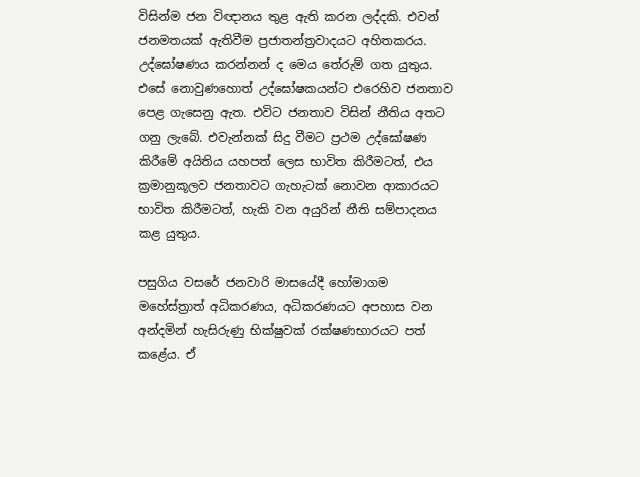විසින්ම ජන විඥානය තුළ ඇති කරන ලද්දකි. එවන් ජනමතයක් ඇතිවීම ප්‍රජාතන්ත්‍රවාදයට අහිතකරය. උද්ඝෝෂණය කරන්නන් ද මෙය තේරුම් ගත යුතුය. එසේ නොවුණහොත් උද්ඝෝෂකයන්ට එරෙහිව ජනතාව පෙළ ගැසෙනු ඇත. එවිට ජනතාව විසින් නීතිය අතට ගනු ලැබේ. එවැන්නක් සිදු වීමට ප්‍රථම උද්ඝෝෂණ කිරීමේ අයිතිය යහපත් ලෙස භාවිත කිරීමටත්, එය ක්‍රමානුකූලව ජනතාවට ගැහැටක් නොවන ආකාරයට භාවිත කිරීමටත්, හැකි වන අයුරින් නීති සම්පාදනය කළ යුතුය.

පසුගිය වසරේ ජනවාරි මාසයේදී හෝමාගම මහේස්ත්‍රාත් අධිකරණය, අධිකරණයට අපහාස වන අන්දමින් හැසිරුණු භික්ෂුවක් රක්ෂණභාරයට පත් කළේය. ඒ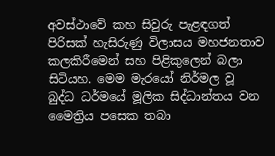අවස්ථාවේ කහ සිවුරු පැළඳගත් පිරිසක් හැසිරුණු විලාසය මහජනතාව කලකිරීමෙන් සහ පිළිකුලෙන් බලා සිටියහ. මෙම මැරයෝ නිර්මල වූ බුද්ධ ධර්මයේ මූලික සිද්ධාන්තය වන මෛත්‍රිය පසෙක තබා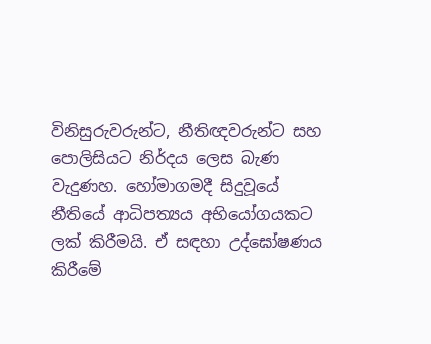විනිසුරුවරුන්ට, නීතිඥවරුන්ට සහ පොලිසියට නිර්දය ලෙස බැණ වැදුණහ. හෝමාගමදී සිදුවූයේ නීතියේ ආධිපත්‍යය අභියෝගයකට ලක් කිරීමයි. ඒ සඳහා උද්ඝෝෂණය කිරීමේ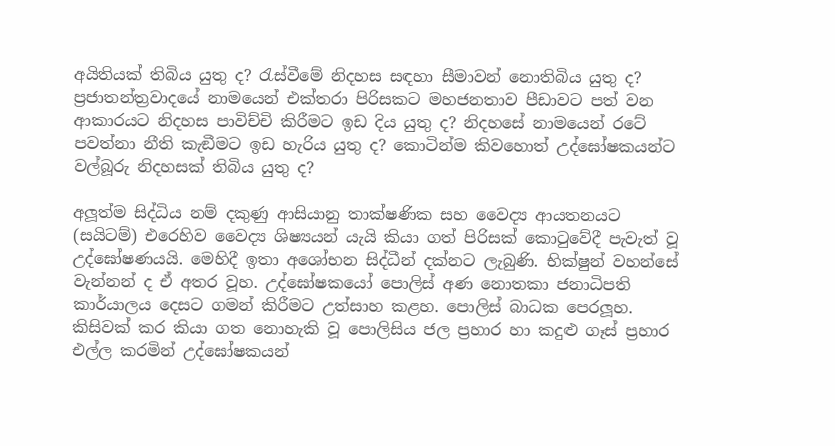අයිතියක් තිබිය යුතු ද? රැස්වීමේ නිදහස සඳහා සීමාවන් නොතිබිය යුතු ද? ප්‍රජාතන්ත්‍රවාදයේ නාමයෙන් එක්තරා පිරිසකට මහජනතාව පීඩාවට පත් වන ආකාරයට නිදහස පාවිච්චි කිරීමට ඉඩ දිය යුතු ද? නිදහසේ නාමයෙන් රටේ පවත්නා නීති කැඞීමට ඉඩ හැරිය යුතු ද? කොටින්ම කිවහොත් උද්ඝෝෂකයන්ට වල්බූරු නිදහසක් තිබිය යුතු ද?

අලූත්ම සිද්ධිය නම් දකුණු ආසියානු තාක්ෂණික සහ වෛද්‍ය ආයතනයට (සයිටම්) එරෙහිව වෛද්‍ය ශිෂ්‍යයන් යැයි කියා ගත් පිරිසක් කොටුවේදී පැවැත් වූ උද්ඝෝෂණයයි. මෙහිදී ඉතා අශෝභන සිද්ධීන් දක්නට ලැබුණි. භික්ෂුන් වහන්සේ වැන්නන් ද ඒ අතර වූහ. උද්ඝෝෂකයෝ පොලිස් අණ නොතකා ජනාධිපති කාර්යාලය දෙසට ගමන් කිරීමට උත්සාහ කළහ. පොලිස් බාධක පෙරලූහ. කිසිවක් කර කියා ගත නොහැකි වූ පොලිසිය ජල ප්‍රහාර හා කදුළු ගෑස් ප්‍රහාර එල්ල කරමින් උද්ඝෝෂකයන්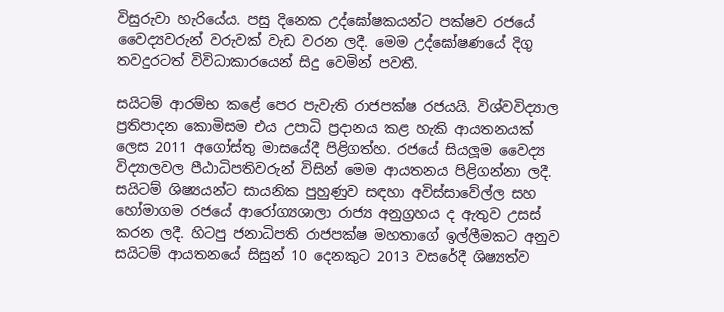විසුරුවා හැරියේය. පසු දිනෙක උද්ඝෝෂකයන්ට පක්ෂව රජයේ වෛද්‍යවරුන් වරුවක් වැඩ වරන ලදී. මෙම උද්ඝෝෂණයේ දිගු තවදුරටත් විවිධාකාරයෙන් සිදු වෙමින් පවතී.

සයිටම් ආරම්භ කළේ පෙර පැවැති රාජපක්ෂ රජයයි. විශ්වවිද්‍යාල ප්‍රතිපාදන කොමිසම එය උපාධි ප්‍රදානය කළ හැකි ආයතනයක් ලෙස 2011 අගෝස්තු මාසයේදී පිළිගත්හ. රජයේ සියලූම වෛද්‍ය විද්‍යාලවල පීඨාධිපතිවරුන් විසින් මෙම ආයතනය පිළිගන්නා ලදී. සයිටම් ශිෂ්‍යයන්ට සායනික පුහුණුව සඳහා අවිස්සාවේල්ල සහ හෝමාගම රජයේ ආරෝග්‍යශාලා රාජ්‍ය අනුග්‍රහය ද ඇතුව උසස් කරන ලදී. හිටපු ජනාධිපති රාජපක්ෂ මහතාගේ ඉල්ලීමකට අනුව සයිටම් ආයතනයේ සිසුන් 10 දෙනකුට 2013 වසරේදී ශිෂ්‍යත්ව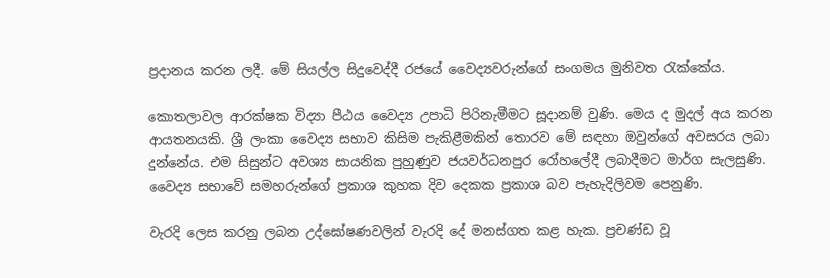ප්‍රදානය කරන ලදී. මේ සියල්ල සිදුවෙද්දී රජයේ වෛද්‍යවරුන්ගේ සංගමය මුනිවත රැක්කේය.

කොතලාවල ආරක්ෂක විද්‍යා පීඨය වෛද්‍ය උපාධි පිරිනැමීමට සූදානම් වුණි. මෙය ද මුදල් අය කරන ආයතනයකි. ශ්‍රී ලංකා වෛද්‍ය සභාව කිසිම පැකිළීමකින් තොරව මේ සඳහා ඔවුන්ගේ අවසරය ලබා දුන්නේය. එම සිසුන්ට අවශ්‍ය සායනික පුහුණුව ජයවර්ධනපුර රෝහලේදී ලබාදීමට මාර්ග සැලසුණි. වෛද්‍ය සභාවේ සමහරුන්ගේ ප්‍රකාශ කුහක දිව දෙකක ප්‍රකාශ බව පැහැදිලිවම පෙනුණි.

වැරදි ලෙස කරනු ලබන උද්ඝෝෂණවලින් වැරදි දේ මනස්ගත කළ හැක. ප්‍රචණ්ඩ වූ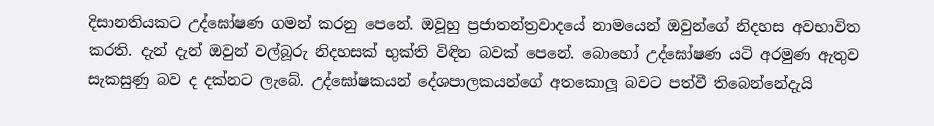දිසානතියකට උද්ඝෝෂණ ගමන් කරනු පෙනේ. ඔවූහු ප්‍රජාතන්ත්‍රවාදයේ නාමයෙන් ඔවුන්ගේ නිදහස අවභාවිත කරති. දැන් දැන් ඔවුන් වල්බූරු නිදහසක් භුක්ති විඳින බවක් පෙනේ. බොහෝ උද්ඝෝෂණ යටි අරමුණ ඇතුව සැකසුණු බව ද දක්නට ලැබේ. උද්ඝෝෂකයන් දේශපාලකයන්ගේ අතකොලූ බවට පත්වී තිබෙන්නේදැයි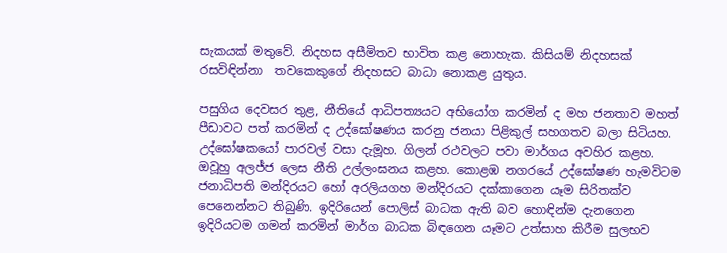සැකයක් මතුවේ. නිදහස අසීමිතව භාවිත කළ නොහැක. කිසියම් නිදහසක් රසවිඳින්නා  තවකෙකුගේ නිදහසට බාධා නොකළ යුතුය.

පසුගිය දෙවසර තුළ, නීතියේ ආධිපත්‍යයට අභියෝග කරමින් ද මහ ජනතාව මහත් පීඩාවට පත් කරමින් ද උද්ඝෝෂණය කරනු ජනයා පිළිකුල් සහගතව බලා සිටියහ. උද්ඝෝෂකයෝ පාරවල් වසා දැමූහ. ගිලන් රථවලට පවා මාර්ගය අවහිර කළහ. ඔවූහු අලජ්ජ ලෙස නීති උල්ලංඝනය කළහ. කොළඹ නගරයේ උද්ඝෝෂණ හැමවිටම ජනාධිපති මන්දිරයට හෝ අරලියගහ මන්දිරයට දක්කාගෙන යෑම සිරිතක්ව පෙනෙන්නට තිබුණි. ඉදිරියෙන් පොලිස් බාධක ඇති බව හොඳින්ම දැනගෙන ඉදිරියටම ගමන් කරමින් මාර්ග බාධක බිඳගෙන යෑමට උත්සාහ කිරීම සුලභව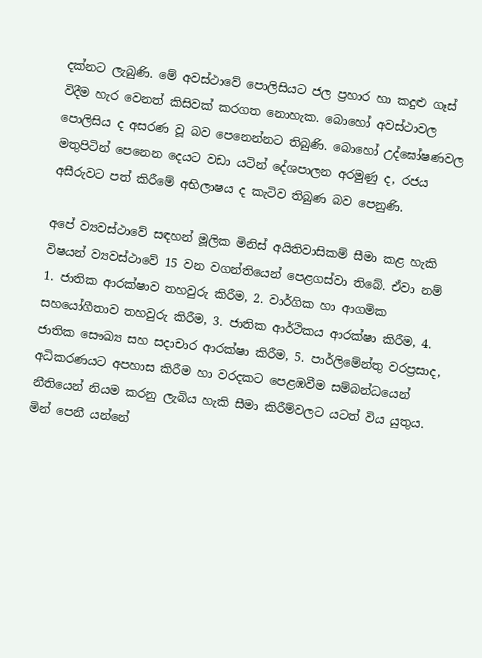දක්නට ලැබුණි. මේ අවස්ථාවේ පොලිසියට ජල ප්‍රහාර හා කදුළු ගෑස් විදීම හැර වෙනත් කිසිවක් කරගත නොහැක. බොහෝ අවස්ථාවල පොලිසිය ද අසරණ වූ බව පෙනෙන්නට තිබුණි. බොහෝ උද්ඝෝෂණවල මතුපිටින් පෙනෙන දෙයට වඩා යටින් දේශපාලන අරමුණු ද, රජය අසීරුවට පත් කිරීමේ අභිලාෂය ද කැටිව තිබුණ බව පෙනුණි.

අපේ ව්‍යවස්ථාවේ සඳහන් මූලික මිනිස් අයිතිවාසිකම් සීමා කළ හැකි විෂයන් ව්‍යවස්ථාවේ 15 වන වගන්තියෙන් පෙළගස්වා තිබේ. ඒවා නම් 1. ජාතික ආරක්ෂාව තහවුරු කිරීම, 2. වාර්ගික හා ආගමික සහයෝගීතාව තහවුරු කිරීම, 3. ජාතික ආර්ථිකය ආරක්ෂා කිරීම, 4. ජාතික සෞඛ්‍ය සහ සදාචාර ආරක්ෂා කිරීම, 5. පාර්ලිමේන්තු වරප්‍රසාද, අධිකරණයට අපහාස කිරීම හා වරදකට පෙළඹවීම සම්බන්ධයෙන් නීතියෙන් නියම කරනු ලැබිය හැකි සීමා කිරීම්වලට යටත් විය යුතුය. මින් පෙනී යන්නේ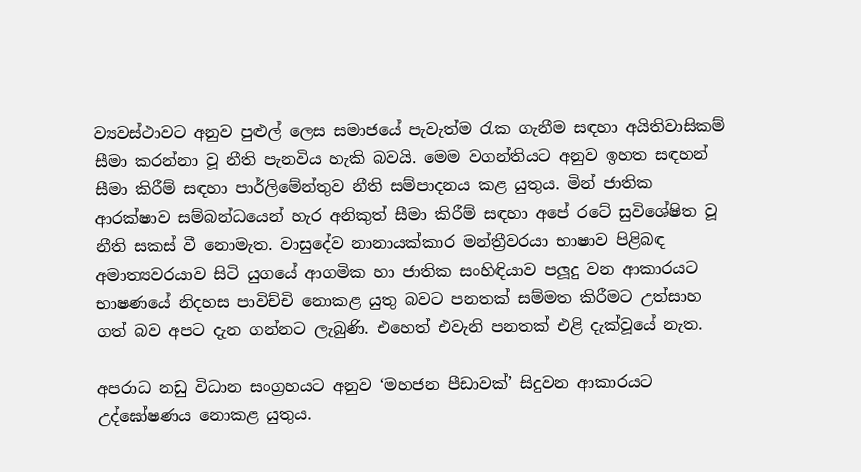ව්‍යවස්ථාවට අනුව පුළුල් ලෙස සමාජයේ පැවැත්ම රැක ගැනීම සඳහා අයිතිවාසිකම් සීමා කරන්නා වූ නීති පැනවිය හැකි බවයි. මෙම වගන්තියට අනුව ඉහත සඳහන් සීමා කිරීම් සඳහා පාර්ලිමේන්තුව නීති සම්පාදනය කළ යුතුය. මින් ජාතික ආරක්ෂාව සම්බන්ධයෙන් හැර අනිකුත් සීමා කිරීම් සඳහා අපේ රටේ සුවිශේෂිත වූ නීති සකස් වී නොමැත. වාසුදේව නානායක්කාර මන්ත්‍රීවරයා භාෂාව පිළිබඳ අමාත්‍යවරයාව සිටි යුගයේ ආගමික හා ජාතික සංහිඳියාව පලූදු වන ආකාරයට භාෂණයේ නිදහස පාවිච්චි නොකළ යුතු බවට පනතක් සම්මත කිරීමට උත්සාහ ගත් බව අපට දැන ගන්නට ලැබුණි. එහෙත් එවැනි පනතක් එළි දැක්වූයේ නැත.

අපරාධ නඩු විධාන සංග්‍රහයට අනුව ‘මහජන පීඩාවක්’ සිදුවන ආකාරයට උද්ඝෝෂණය නොකළ යුතුය.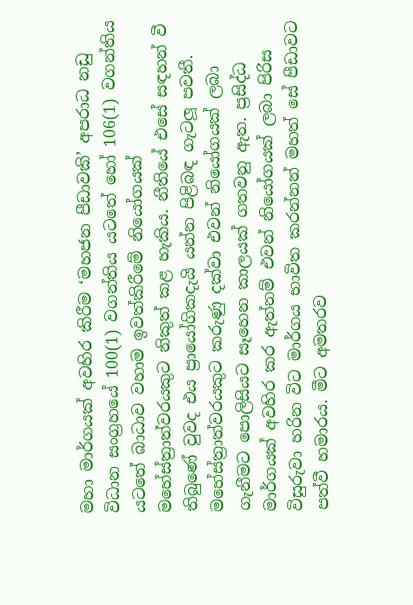මහා මාර්ගයක් අවහිර කිරීම ‘මහජන පීඩාවකි’ අපරාධ නඩු විධාන සංග්‍රහයේ 100(1) වගන්තිය යටතේ හෝ 106(1) වගන්තිය යටතේ බාධාව වහාම ඉවත්කිරීමේ නියෝගයක් මහේස්ත්‍රාත්වරයකුට නිකුත් කළ හැකිය. නීතියේ එසේ සඳහන් වී තිබුණේ වුවද එය ප්‍රායෝගිකදැයි යන්න පිළිබඳ ගැටලූ පවතී. මහේස්ත්‍රාත්වරයකුට කරුණු දක්වා එවන් නියෝගයක් ලබා ගැනීමට පොලිසියට සෑහෙන කාලයක් ගතවනු ඇත. ප්‍රසිද්ධ මාර්ගයක් අවහිර කර ඇත්නම් එවන් නියෝගයක් ලබා පිරිස විසුරුවා හරින විට මාර්ගය භාවිත කරන්නන් මහත් සේ පීඩාවට පත්වී හමාරය. මීට අමතරව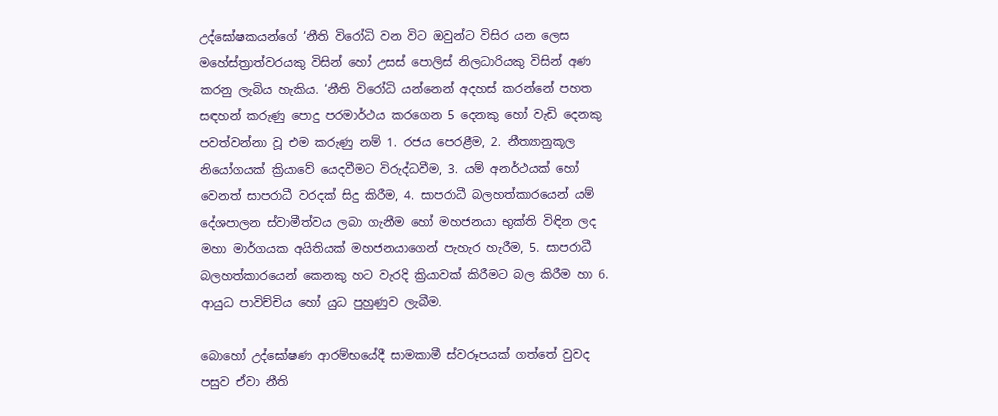උද්ඝෝෂකයන්ගේ ‘නීති විරෝධි වන විට ඔවුන්ට විසිර යන ලෙස මහේස්ත්‍රාත්වරයකු විසින් හෝ උසස් පොලිස් නිලධාරියකු විසින් අණ කරනු ලැබිය හැකිය. ‘නීති විරෝධි යන්නෙන් අදහස් කරන්නේ පහත සඳහන් කරුණු පොදු පරමාර්ථය කරගෙන 5 දෙනකු හෝ වැඩි දෙනකු පවත්වන්නා වූ එම කරුණු නම් 1. රජය පෙරළීම, 2. නීත්‍යානුකූල නියෝගයක් ක්‍රියාවේ යෙදවීමට විරුද්ධවීම, 3. යම් අනර්ථයක් හෝ වෙනත් සාපරාධී වරදක් සිදු කිරීම, 4. සාපරාධී බලහත්කාරයෙන් යම් දේශපාලන ස්වාමීත්වය ලබා ගැනීම හෝ මහජනයා භුක්ති විඳින ලද මහා මාර්ගයක අයිතියක් මහජනයාගෙන් පැහැර හැරීම, 5. සාපරාධී බලහත්කාරයෙන් කෙනකු හට වැරදි ක්‍රියාවක් කිරීමට බල කිරීම හා 6. ආයුධ පාවිච්චිය හෝ යුධ පුහුණුව ලැබීම.

බොහෝ උද්ඝෝෂණ ආරම්භයේදී සාමකාමී ස්වරූපයක් ගත්තේ වුවද පසුව ඒවා නීති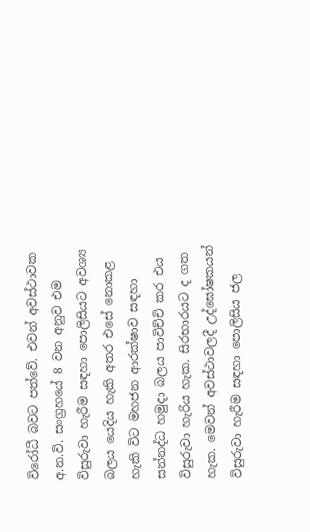විරෝධී බවට පත්වේ. එවන් අවස්ථාවක අ.න.වි. සංග්‍රහයේ 8 වන අනුව එම විසුරුවා හැරීම සඳහා පොලිසියට අවශ්‍ය බලය යෙදිය හැකි අතර එසේ නොකළ හැකි විට මහජන ආරක්ෂාව සඳහා සන්නද්ධ හමුදා බලය පාවිච්චි කර එය විසුරුවා හැරිය හැක. සිරභාරයට ද ගත හැක. මෙවන් අවස්ථාවලදී උද්ඝෝෂකයන් විසුරුවා හැරීම සඳහා පොලිසිය ජල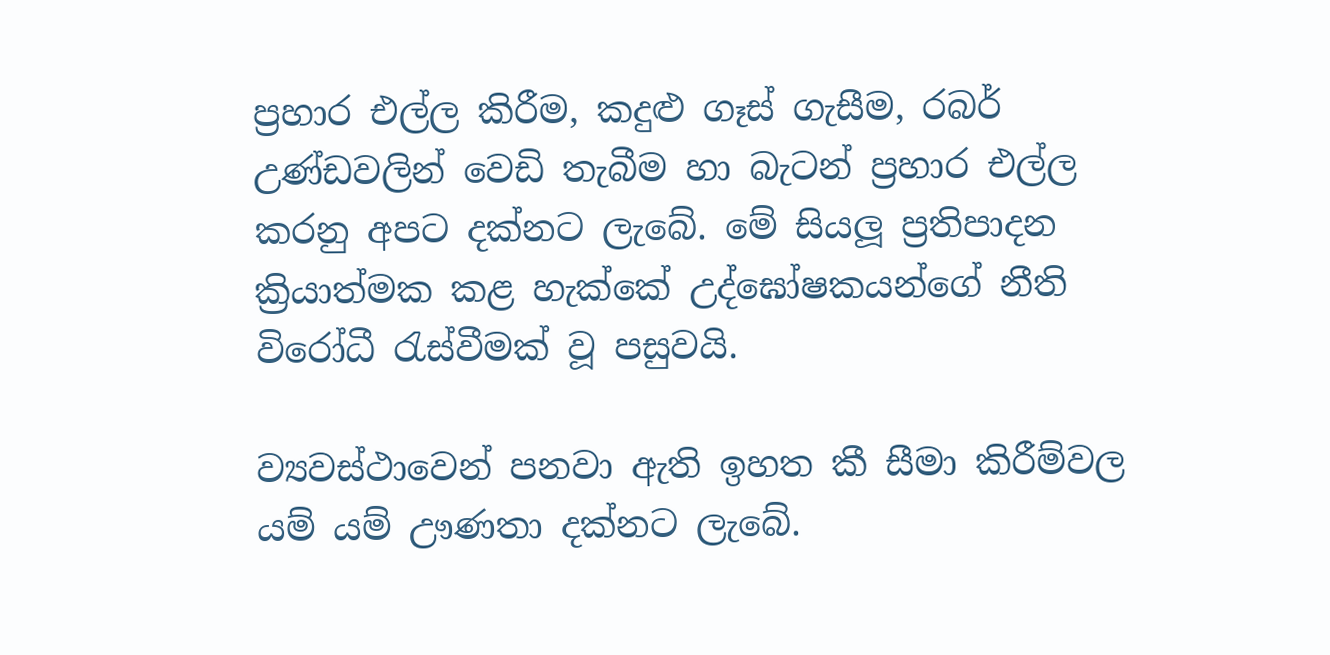ප්‍රහාර එල්ල කිරීම, කදුළු ගෑස් ගැසීම, රබර් උණ්ඩවලින් වෙඩි තැබීම හා බැටන් ප්‍රහාර එල්ල කරනු අපට දක්නට ලැබේ. මේ සියලූ ප්‍රතිපාදන ක්‍රියාත්මක කළ හැක්කේ උද්ඝෝෂකයන්ගේ නීති විරෝධී රැස්වීමක් වූ පසුවයි.

ව්‍යවස්ථාවෙන් පනවා ඇති ඉහත කී සීමා කිරීම්වල යම් යම් ඌණතා දක්නට ලැබේ.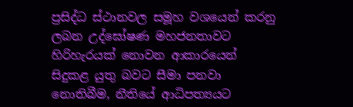ප්‍රසිද්ධ ස්ථානවල සමූහ වශයෙන් කරනු ලබන උද්ඝෝෂණ මහජනතාවට හිරිහැරයක් නොවන ආකාරයෙන් සිදුකළ යුතු බවට සීමා පනවා නොතිබීම, නීතියේ ආධිපත්‍යයට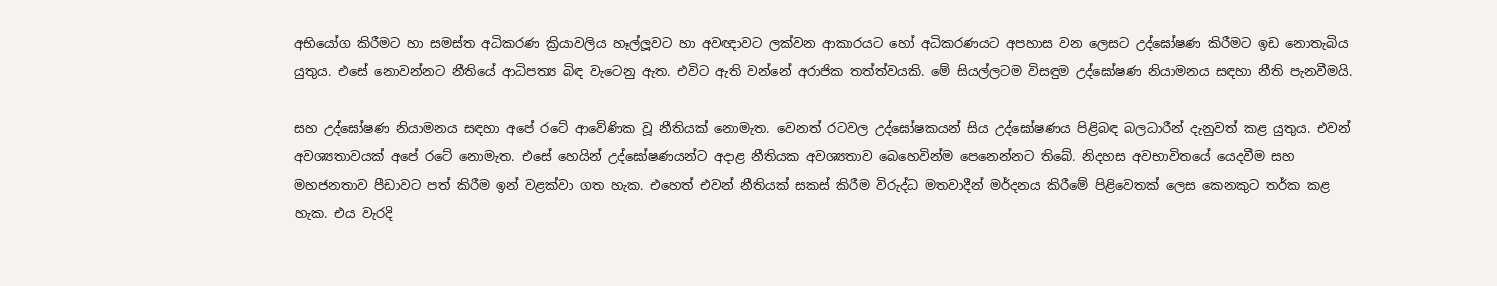අභියෝග කිරීමට හා සමස්ත අධිකරණ ක්‍රියාවලිය හෑල්ලූවට හා අවඥාවට ලක්වන ආකාරයට හෝ අධිකරණයට අපහාස වන ලෙසට උද්ඝෝෂණ කිරීමට ඉඩ නොතැබිය යුතුය. එසේ නොවන්නට නීතියේ ආධිපත්‍ය බිඳ වැටෙනු ඇත. එවිට ඇති වන්නේ අරාජික තත්ත්වයකි. මේ සියල්ලටම විසඳුම උද්ඝෝෂණ නියාමනය සඳහා නීති පැනවීමයි.

සහ උද්ඝෝෂණ නියාමනය සඳහා අපේ රටේ ආවේණික වූ නීතියක් නොමැත. වෙනත් රටවල උද්ඝෝෂකයන් සිය උද්ඝෝෂණය පිළිබඳ බලධාරීන් දැනුවත් කළ යුතුය. එවන් අවශ්‍යතාවයක් අපේ රටේ නොමැත. එසේ හෙයින් උද්ඝෝෂණයන්ට අදාළ නීතියක අවශ්‍යතාව බෙහෙවින්ම පෙනෙන්නට තිබේ. නිදහස අවභාවිතයේ යෙදවීම සහ මහජනතාව පීඩාවට පත් කිරීම ඉන් වළක්වා ගත හැක. එහෙත් එවන් නීතියක් සකස් කිරීම විරුද්ධ මතවාදීන් මර්දනය කිරීමේ පිළිවෙතක් ලෙස කෙනකුට තර්ක කළ හැක. එය වැරදි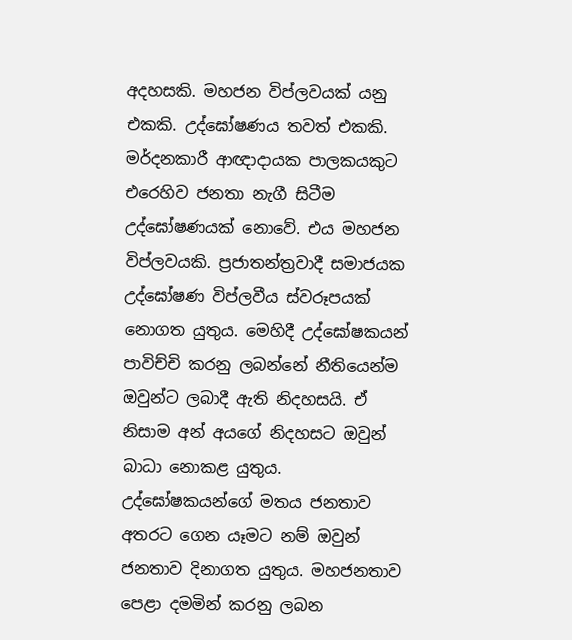අදහසකි. මහජන විප්ලවයක් යනු එකකි. උද්ඝෝෂණය තවත් එකකි. මර්දනකාරී ආඥාදායක පාලකයකුට එරෙහිව ජනතා නැගී සිටීම උද්ඝෝෂණයක් නොවේ. එය මහජන විප්ලවයකි. ප්‍රජාතන්ත්‍රවාදී සමාජයක උද්ඝෝෂණ විප්ලවීය ස්වරූපයක් නොගත යුතුය. මෙහිදී උද්ඝෝෂකයන් පාවිච්චි කරනු ලබන්නේ නීතියෙන්ම ඔවුන්ට ලබාදී ඇති නිදහසයි. ඒ නිසාම අන් අයගේ නිදහසට ඔවුන් බාධා නොකළ යුතුය. උද්ඝෝෂකයන්ගේ මතය ජනතාව අතරට ගෙන යෑමට නම් ඔවුන් ජනතාව දිනාගත යුතුය. මහජනතාව පෙළා දමමින් කරනු ලබන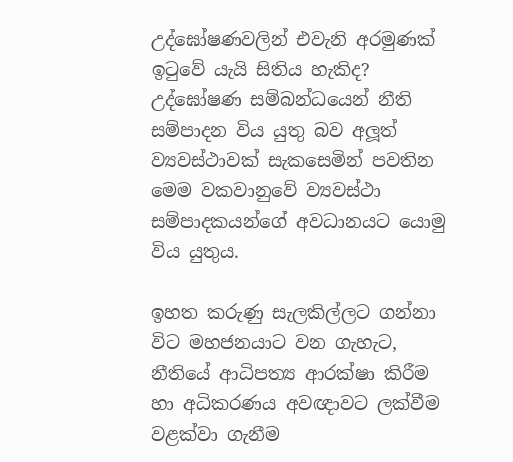උද්ඝෝෂණවලින් එවැනි අරමුණක් ඉටුවේ යැයි සිතිය හැකිද? උද්ඝෝෂණ සම්බන්ධයෙන් නීති සම්පාදන විය යුතු බව අලූත් ව්‍යවස්ථාවක් සැකසෙමින් පවතින මෙම වකවානුවේ ව්‍යවස්ථා සම්පාදකයන්ගේ අවධානයට යොමු විය යුතුය.

ඉහත කරුණු සැලකිල්ලට ගන්නා විට මහජනයාට වන ගැහැට, නීතියේ ආධිපත්‍ය ආරක්ෂා කිරීම හා අධිකරණය අවඥාවට ලක්වීම වළක්වා ගැනීම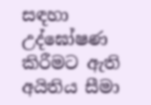සඳහා උද්ඝෝෂණ කිරීමට ඇති අයිතිය සීමා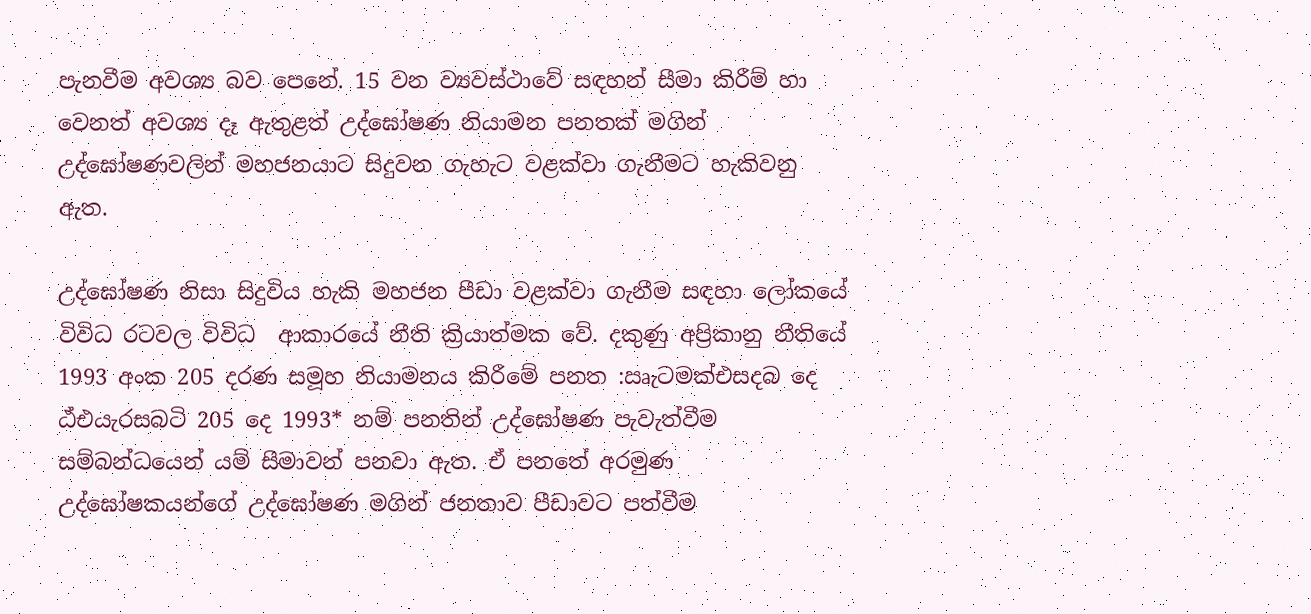පැනවීම අවශ්‍ය බව පෙනේ. 15 වන ව්‍යවස්ථාවේ සඳහන් සීමා කිරීම් හා වෙනත් අවශ්‍ය දෑ ඇතුළත් උද්ඝෝෂණ නියාමන පනතක් මගින් උද්ඝෝෂණවලින් මහජනයාට සිදුවන ගැහැට වළක්වා ගැනීමට හැකිවනු ඇත.

උද්ඝෝෂණ නිසා සිදුවිය හැකි මහජන පීඩා වළක්වා ගැනීම සඳහා ලෝකයේ විවිධ රටවල විවිධ  ආකාරයේ නීති ක්‍රියාත්මක වේ. දකුණු අප්‍රිකානු නීතියේ 1993 අංක 205 දරණ සමූහ නියාමනය කිරීමේ පනත :ඍැටමක්එසදබ දෙ ඨ්එයැරසබටි 205 දෙ 1993* නම් පනතින් උද්ඝෝෂණ පැවැත්වීම සම්බන්ධයෙන් යම් සීමාවන් පනවා ඇත. ඒ පනතේ අරමුණ උද්ඝෝෂකයන්ගේ උද්ඝෝෂණ මගින් ජනතාව පීඩාවට පත්වීම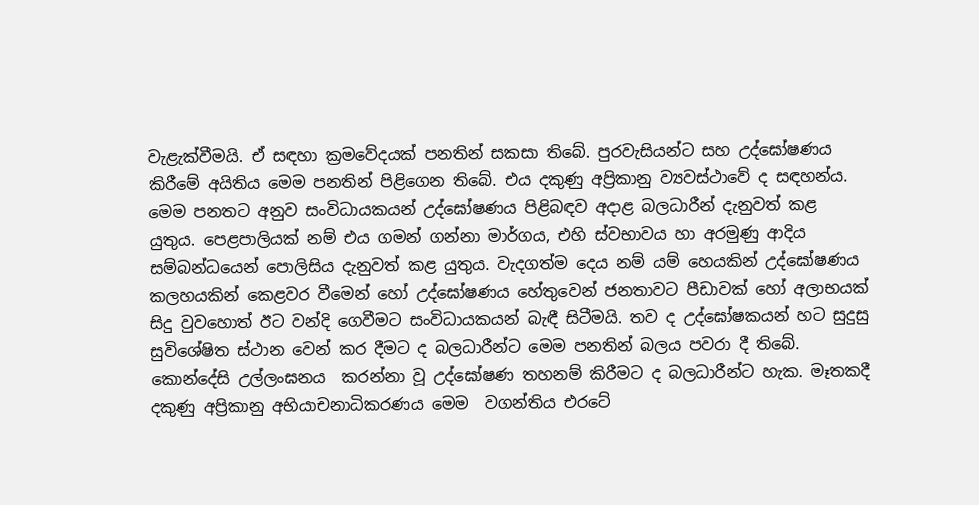වැළැක්වීමයි. ඒ සඳහා ක්‍රමවේදයක් පනතින් සකසා තිබේ. පුරවැසියන්ට සහ උද්ඝෝෂණය කිරීමේ අයිතිය මෙම පනතින් පිළිගෙන තිබේ. එය දකුණු අප්‍රිකානු ව්‍යවස්ථාවේ ද සඳහන්ය. මෙම පනතට අනුව සංවිධායකයන් උද්ඝෝෂණය පිළිබඳව අදාළ බලධාරීන් දැනුවත් කළ යුතුය. පෙළපාලියක් නම් එය ගමන් ගන්නා මාර්ගය, එහි ස්වභාවය හා අරමුණු ආදිය සම්බන්ධයෙන් පොලිසිය දැනුවත් කළ යුතුය. වැදගත්ම දෙය නම් යම් හෙයකින් උද්ඝෝෂණය කලහයකින් කෙළවර වීමෙන් හෝ උද්ඝෝෂණය හේතුවෙන් ජනතාවට පීඩාවක් හෝ අලාභයක් සිදු වුවහොත් ඊට වන්දි ගෙවීමට සංවිධායකයන් බැඳී සිටීමයි. තව ද උද්ඝෝෂකයන් හට සුදුසු සුවිශේෂිත ස්ථාන වෙන් කර දීමට ද බලධාරීන්ට මෙම පනතින් බලය පවරා දී තිබේ. කොන්දේසි උල්ලංඝනය  කරන්නා වූ උද්ඝෝෂණ තහනම් කිරීමට ද බලධාරීන්ට හැක. මෑතකදී දකුණු අප්‍රිකානු අභියාචනාධිකරණය මෙම  වගන්තිය එරටේ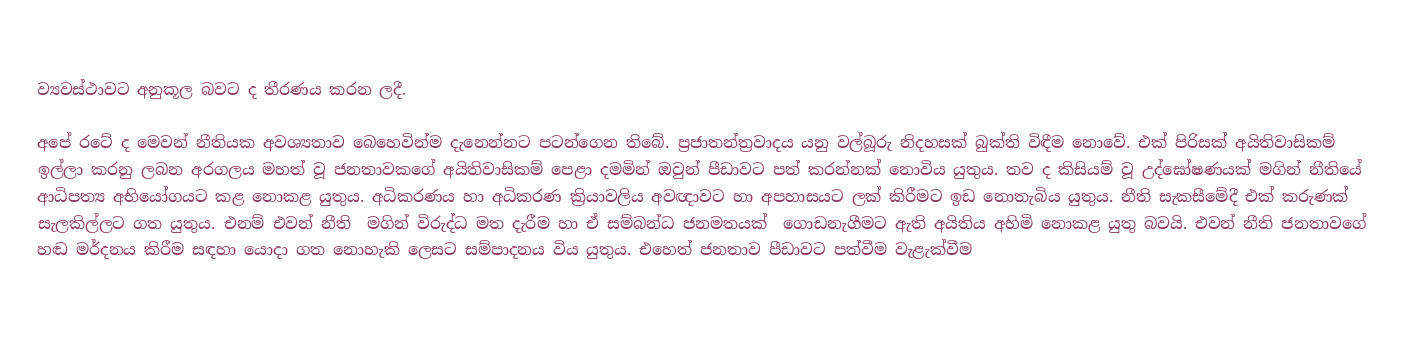ව්‍යවස්ථාවට අනුකූල බවට ද තීරණය කරන ලදී.

අපේ රටේ ද මෙවන් නීතියක අවශ්‍යතාව බෙහෙවින්ම දැනෙන්නට පටන්ගෙන තිබේ. ප්‍රජාතන්ත්‍රවාදය යනු වල්බූරු නිදහසක් බුක්ති විඳීම නොවේ. එක් පිරිසක් අයිතිවාසිකම් ඉල්ලා කරනු ලබන අරගලය මහත් වූ ජනතාවකගේ අයිතිවාසිකම් පෙළා දමමින් ඔවුන් පීඩාවට පත් කරන්නක් නොවිය යුතුය. තව ද කිසියම් වූ උද්ඝෝෂණයක් මගින් නීතියේ ආධිපත්‍ය අභියෝගයට කළ නොකළ යුතුය. අධිකරණය හා අධිකරණ ක්‍රියාවලිය අවඥාවට හා අපහාසයට ලක් කිරීමට ඉඩ නොතැබිය යුතුය. නීති සැකසීමේදී එක් කරුණක් සැලකිල්ලට ගත යුතුය. එනම් එවන් නීති  මගින් විරුද්ධ මත දැරීම හා ඒ සම්බන්ධ ජනමතයක්  ගොඩනැගීමට ඇති අයිතිය අහිමි නොකළ යුතු බවයි. එවන් නීති ජනතාවගේ හඬ මර්දනය කිරීම සඳහා යොදා ගත නොහැකි ලෙසට සම්පාදනය විය යුතුය. එහෙත් ජනතාව පීඩාවට පත්වීම වැළැක්වීම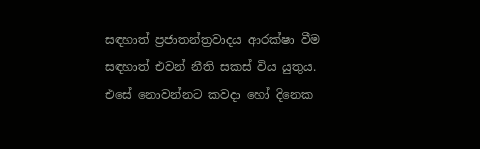සඳහාත් ප්‍රජාතන්ත්‍රවාදය ආරක්ෂා වීම සඳහාත් එවන් නීති සකස් විය යුතුය. එසේ නොවන්නට කවදා හෝ දිනෙක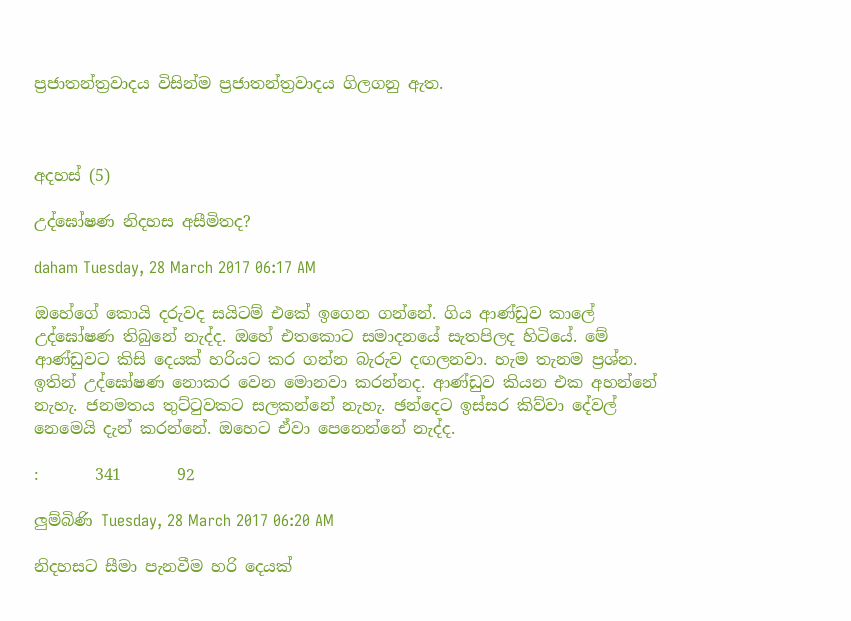ප්‍රජාතන්ත්‍රවාදය විසින්ම ප්‍රජාතන්ත්‍රවාදය ගිලගනු ඇත.



අදහස් (5)

උද්ඝෝෂණ නිදහස අසීමිතද?

daham Tuesday, 28 March 2017 06:17 AM

ඔහේගේ කොයි දරුවද සයිටම් එකේ ඉගෙන ගන්නේ. ගිය ආණ්ඩුව කාලේ උද්ඝෝෂණ තිබුනේ නැද්ද. ඔහේ එතකොට සමාදනයේ සැතපිලද හිටියේ. මේ ආණ්ඩුවට කිසි දෙයක් හරියට කර ගන්න බැරුව දඟලනවා. හැම තැනම ප්‍රශ්න. ඉතින් උද්ඝෝෂණ නොකර වෙන මොනවා කරන්නද. ආණ්ඩුව කියන එක අහන්නේ නැහැ. ජනමතය තුට්ටුවකට සලකන්නේ නැහැ. ඡන්දෙට ඉස්සර කිව්වා දේවල් නෙමෙයි දැන් කරන්නේ. ඔහෙට ඒවා පෙනෙන්නේ නැද්ද.

:       341       92

ලුම්බිණි Tuesday, 28 March 2017 06:20 AM

නිදහසට සීමා පැනවීම හරි දෙයක්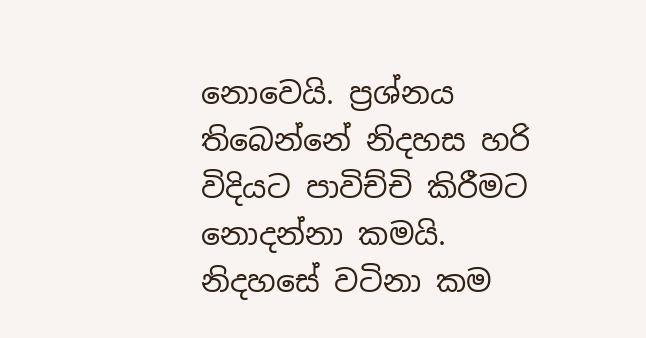නොවෙයි. ප්‍රශ්නය තිබෙන්නේ නිදහස හරි විදියට පාවිච්චි කිරීමට නොදන්නා කමයි. නිදහසේ වටිනා කම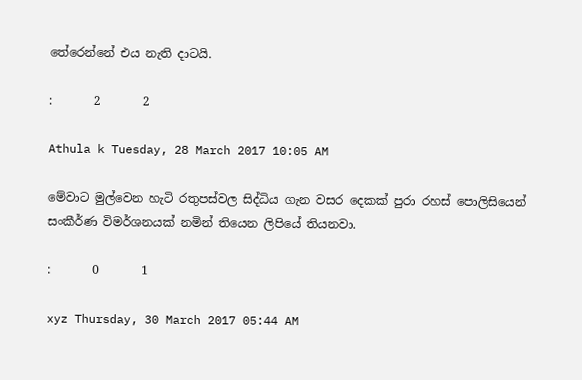තේරෙන්නේ එය නැති දාටයි.

:       2       2

Athula k Tuesday, 28 March 2017 10:05 AM

මේවාට මුල්වෙන හැටි රතුපස්වල සිද්ධිය ගැන වසර දෙකක් පුරා රහස් පොලිසියෙන් සංකීර්ණ විමර්ශනයක් නමින් තියෙන ලිපියේ තියනවා.

:       0       1

xyz Thursday, 30 March 2017 05:44 AM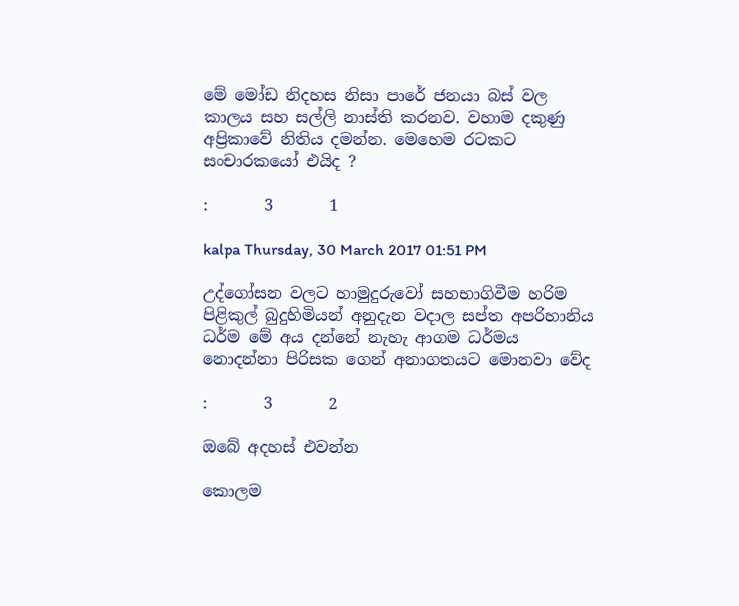මේ මෝඩ නිදහස නිසා පාරේ ජනයා බස්‌ වල කාලය සහ සල්ලි නාස්ති කරනව. වහාම දකුණු අප්‍රිකාවේ නිතිය දමන්න. මෙහෙම රටකට සංචාරකයෝ එයිද ?

:       3       1

kalpa Thursday, 30 March 2017 01:51 PM

උද්ගෝසන වලට හාමුදුරුවෝ සහභාගිවීම හරිම පිළිකුල් බුදුහිමියන් අනුදැන වදාල සප්ත අපරිහානිය ධර්ම මේ අය දන්නේ නැහැ ආගම ධර්මය නොදන්නා පිරිසක ගෙන් අනාගතයට මොනවා වේද

:       3       2

ඔබේ අදහස් එවන්න

කොලම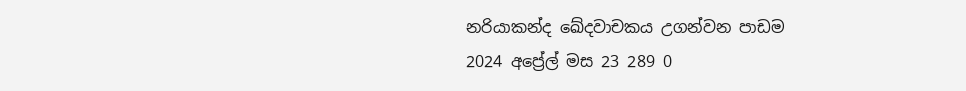නරියාකන්ද ඛේදවාචකය උගන්වන පාඩම
2024 අප්‍රේල් මස 23 289 0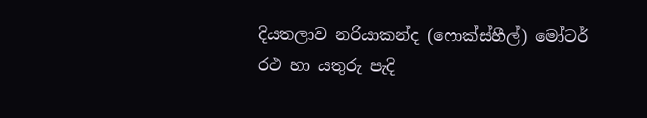දියතලාව නරියාකන්ද (ෆොක්ස්හීල්) මෝටර් රථ හා යතුරු පැදි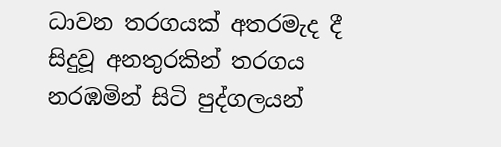ධාවන තරගයක් අතරමැද දී සිදුවූ අනතුරකින් තරගය නරඹමින් සිටි පුද්ගලයන්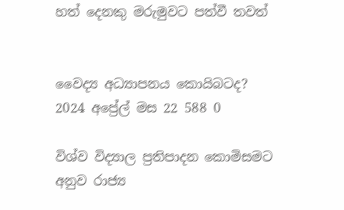හත් දෙනකු මරුමුවට පත්වී තවත්


වෛද්‍ය අධ්‍යාපනය කොයිබටද?
2024 අප්‍රේල් මස 22 588 0

විශ්ව විද්‍යාල ප්‍රතිපාදන කොමිසමට අනුව රාජ්‍ය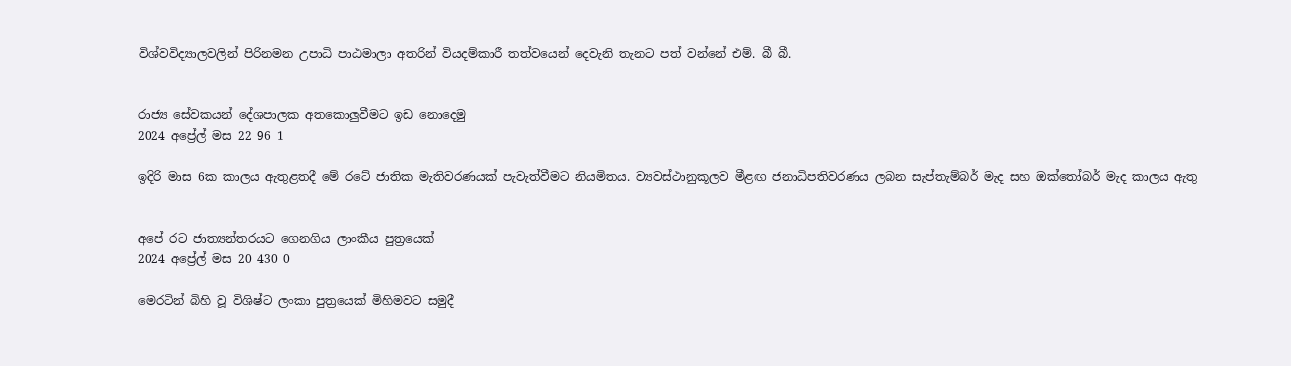විශ්වවිද්‍යාලවලින් පිරිනමන උපාධි පාඨමාලා අතරින් වියදම්කාරී තත්වයෙන් දෙවැනි තැනට පත් වන්නේ එම්. බී බී.


රාජ්‍ය සේවකයන් දේශපාලක අතකොලුවීමට ඉඩ නොදෙමු
2024 අප්‍රේල් මස 22 96 1

ඉදිරි මාස 6ක කාලය ඇතුළතදී මේ රටේ ජාතික මැතිවරණයක් පැවැත්වීමට නියමිතය. ව්‍යවස්ථානුකූලව මීළඟ ජනාධිපතිවරණය ලබන සැප්තැම්බර් මැද සහ ඔක්තෝබර් මැද කාලය ඇතු


අපේ රට ජාත්‍යන්තරයට ගෙනගිය ලාංකීය පුත්‍රයෙක්
2024 අප්‍රේල් මස 20 430 0

මෙරටින් බිහි වූ විශිෂ්ට ලංකා පුත්‍රයෙක් මිහිමවට සමුදී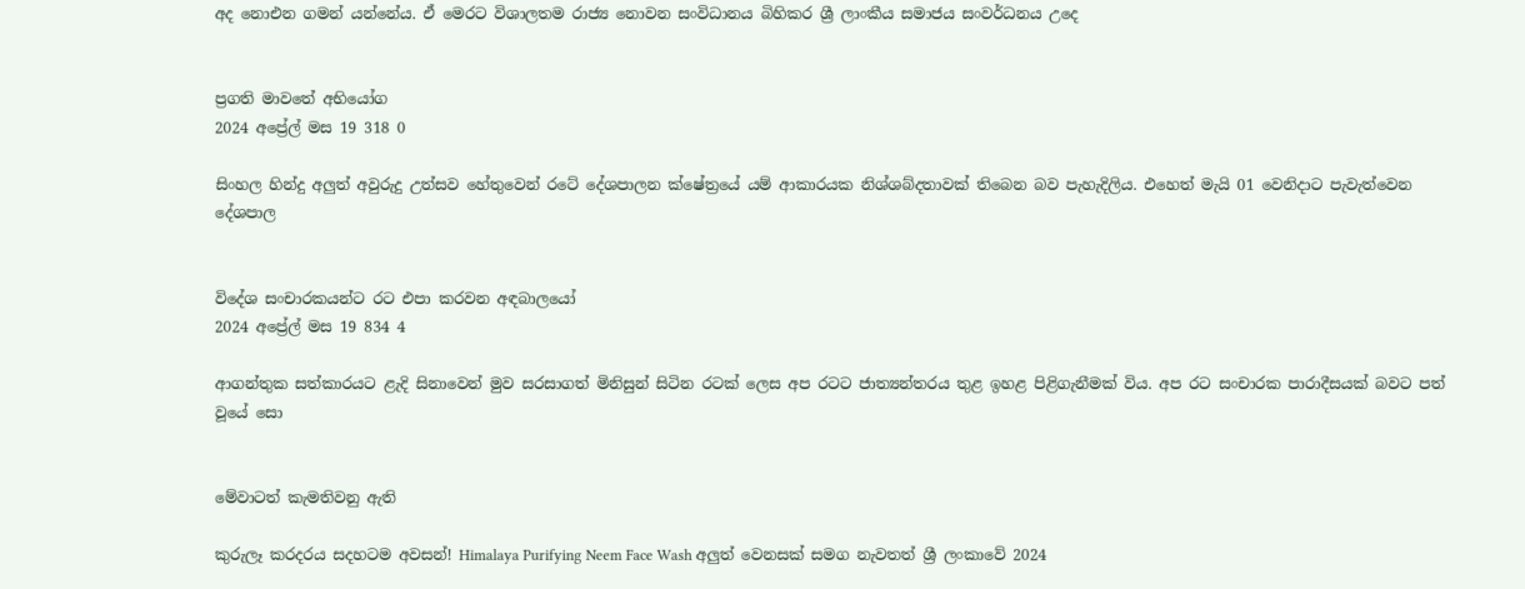අද නොඑන ගමන් යන්නේය. ඒ මෙරට විශාලතම රාජ්‍ය නොවන සංවිධානය බිහිකර ශ්‍රී ලාංකීය සමාජය සංවර්ධනය උදෙ


ප්‍රගති මාවතේ අභියෝග
2024 අප්‍රේල් මස 19 318 0

සිංහල හින්දු අලුත් අවුරුදු උත්සව හේතුවෙන් රටේ දේශපාලන ක්ෂේත්‍රයේ යම් ආකාරයක නිශ්ශබ්දතාවක් තිබෙන බව පැහැදිලිය. එහෙත් මැයි 01 වෙනිදාට පැවැත්වෙන දේශපාල


විදේශ සංචාරකයන්ට රට එපා කරවන අඳබාලයෝ
2024 අප්‍රේල් මස 19 834 4

ආගන්තුක සත්කාරයට ළැදි සිනාවෙන් මුව සරසාගත් මිනිසුන් සිටින රටක් ලෙස අප රටට ජාත්‍යන්තරය තුළ ඉහළ පිළිගැනීමක් විය. අප රට සංචාරක පාරාදීසයක් බවට පත් වූයේ සො


මේවාටත් කැමතිවනු ඇති

කුරුලෑ කරදරය සදහටම අවසන්! Himalaya Purifying Neem Face Wash අලුත් වෙනසක් සමග නැවතත් ශ්‍රී ලංකාවේ 2024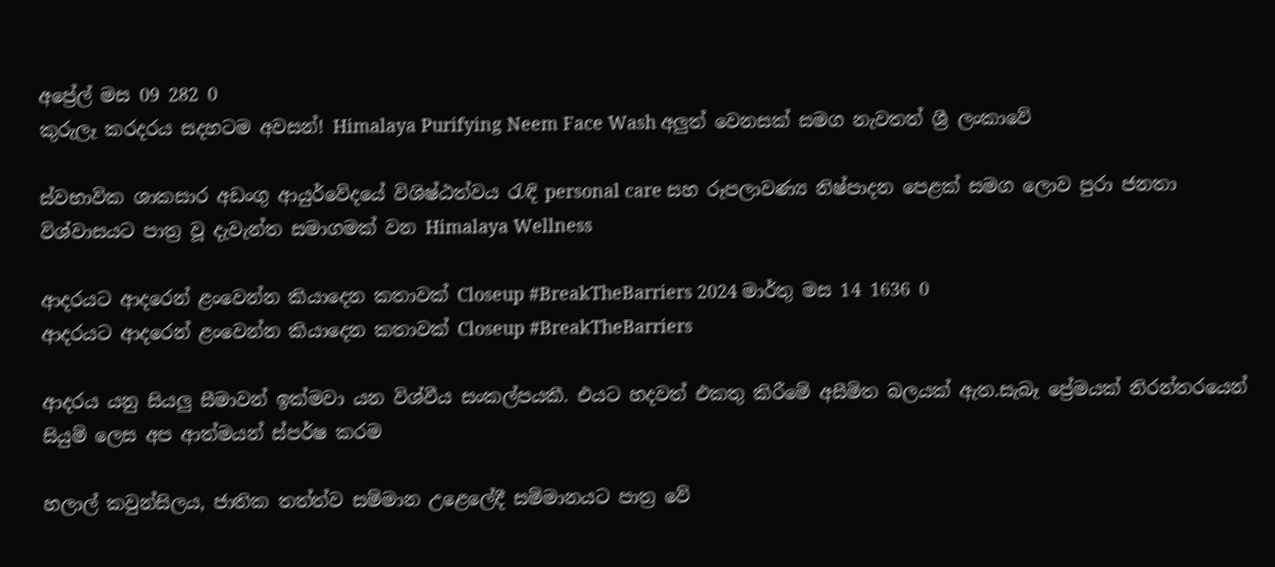අප්‍රේල් මස 09 282 0
කුරුලෑ කරදරය සදහටම අවසන්! Himalaya Purifying Neem Face Wash අලුත් වෙනසක් සමග නැවතත් ශ්‍රී ලංකාවේ

ස්වභාවික ශාකසාර අඩංගු ආයුර්වේදයේ විශිෂ්ඨත්වය රැඳි personal care සහ රූපලාවණ්‍ය නිෂ්පාදන පෙළක් සමග ලොව පුරා ජනතා විශ්වාසයට පාත්‍ර වූ දැවැන්ත සමාගමක් වන Himalaya Wellness

ආදරයට ආදරෙන් ළංවෙන්න කියාදෙන කතාවක් Closeup #BreakTheBarriers 2024 මාර්තු මස 14 1636 0
ආදරයට ආදරෙන් ළංවෙන්න කියාදෙන කතාවක් Closeup #BreakTheBarriers

ආදරය යනු සියලු සීමාවන් ඉක්මවා යන විශ්වීය සංකල්පයකී. එයට හදවත් එකතු කිරීමේ අසීමිත බලයක් ඇත.සැබෑ ප්‍රේමයක් නිරන්තරයෙන් සියුම් ලෙස අප ආත්මයන් ස්පර්ෂ කරම

හලාල් කවුන්සිලය, ජාතික තත්ත්ව සම්මාන උළෙලේදී සම්මානයට පාත්‍ර වේ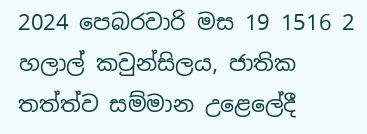2024 පෙබරවාරි මස 19 1516 2
හලාල් කවුන්සිලය, ජාතික තත්ත්ව සම්මාන උළෙලේදී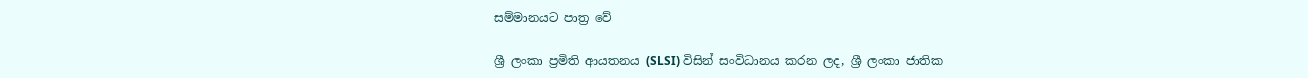සම්මානයට පාත්‍ර වේ

ශ්‍රී ලංකා ප්‍රමිති ආයතනය (SLSI) විසින් සංවිධානය කරන ලද, ශ්‍රී ලංකා ජාතික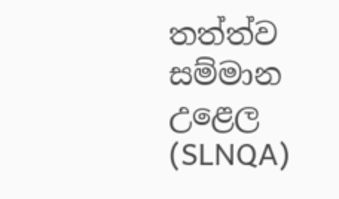තත්ත්ව සම්මාන උළෙල (SLNQA)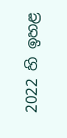2022 හි ඉහළ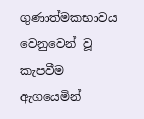ගුණාත්මකභාවය වෙනුවෙන් වූ කැපවීම ඇගයෙමින්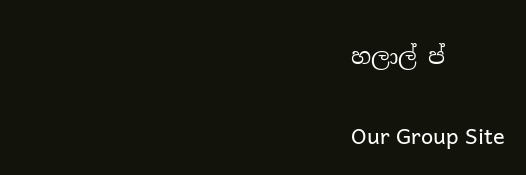හලාල් ප්

Our Group Site